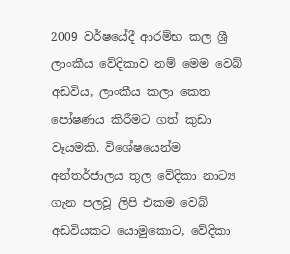2009 වර්ෂයේදී ආරම්භ කල ශ්‍රී ලාංකීය වේදිකාව නම් මෙම වෙබ් අඩවිය, ලාංකීය කලා කෙත පෝෂණය කිරීමට ගත් කුඩා වෑයමකි. විශේෂයෙන්ම අන්තර්ජාලය තුල වේදිකා නාට්‍ය ගැන පලවූ ලිපි එකම වෙබ් අඩවියකට යොමුකොට, වේදිකා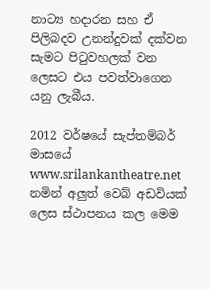නාට්‍ය හදාරන සහ ඒ පිලිබදව උනන්දුවක් දක්වන සැමට පිටුවහලක් වන ලෙසට එය පවත්වාගෙන යනු ලැබීය.

2012 වර්ෂයේ සැප්තම්බර් මාසයේ www.srilankantheatre.net
නමින් අලුත් වෙබ් අඩවියක් ලෙස ස්ථාපනය කල මෙම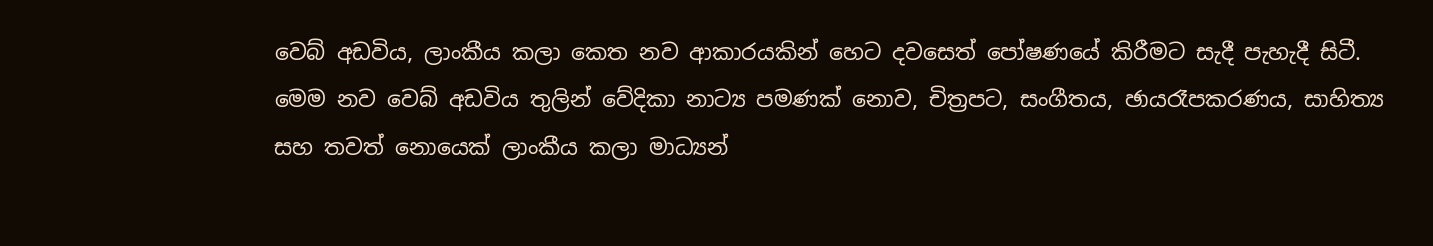වෙබ් අඩවිය, ලාංකීය කලා කෙත නව ආකාරයකින් හෙට දවසෙත් පෝෂණයේ කිරීමට සැදී පැහැදී සිටී. මෙම නව වෙබ් අඩවිය තුලින් වේදිකා නාට්‍ය පමණක් නොව, චිත්‍රපට, සංගීතය, ඡායරෑපකරණය, සාහිත්‍ය සහ තවත් නොයෙක් ලාංකීය කලා මාධ්‍යන්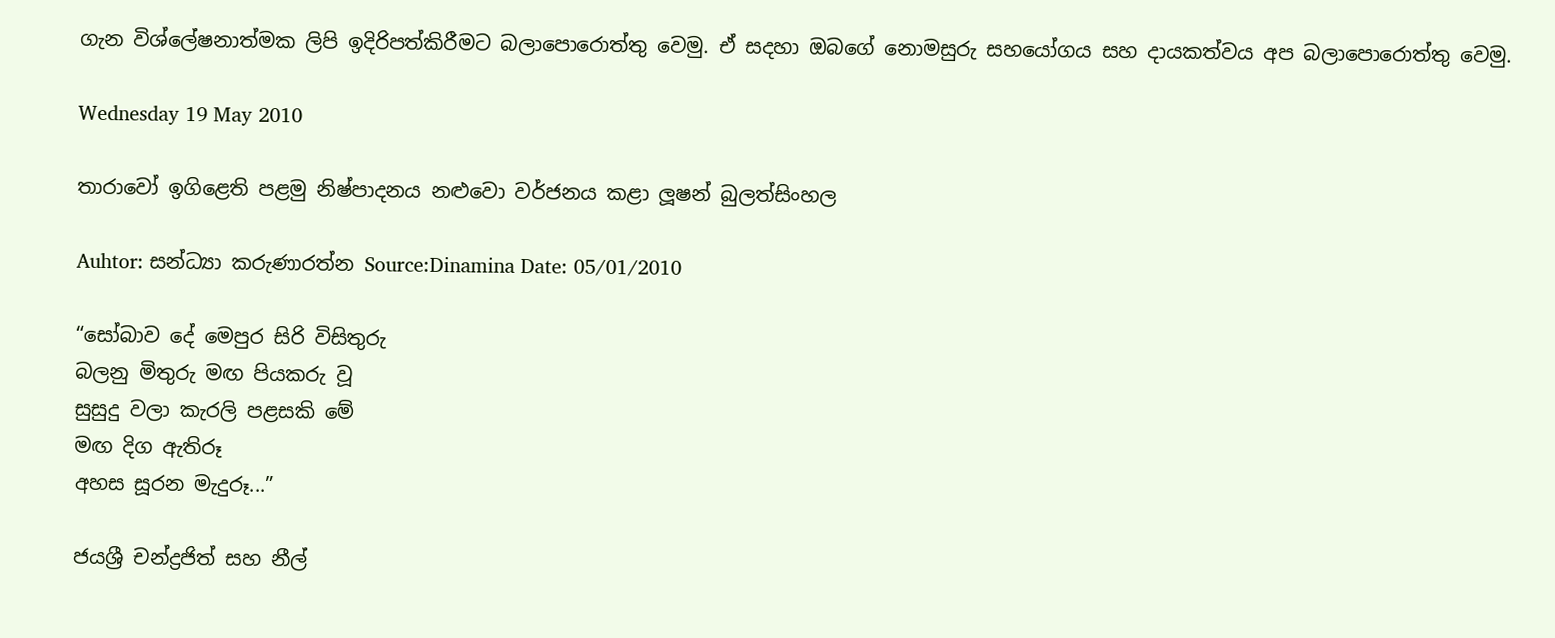ගැන විශ්ලේෂනාත්මක ලිපි ඉදිරිපත්කිරීමට බලාපොරොත්තු වෙමු. ඒ සදහා ඔබගේ නොමසුරු සහයෝගය සහ දායකත්වය අප බලාපොරොත්තු වෙමු.

Wednesday 19 May 2010

තාරාවෝ ඉගිළෙති පළමු නිෂ්පාදනය නළුවො වර්ජනය කළා ලූෂන් බුලත්සිංහල

Auhtor: සන්ධ්‍යා කරුණාරත්න Source:Dinamina Date: 05/01/2010

“සෝබාව දේ මෙපුර සිරි විසිතුරු
බලනු මිතුරු මඟ පියකරු වූ
සුසුදු වලා කැරලි පළසකි මේ
මඟ දිග ඇතිරූ
අහස සූරන මැදුරූ...”

ජයශ්‍රී චන්ද්‍රජිත් සහ නීල්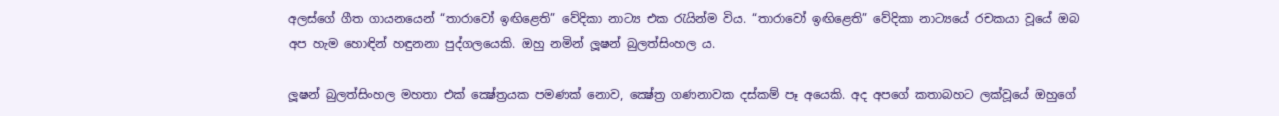අලස්ගේ ගීත ගායනයෙන් “තාරාවෝ ඉඟිළෙති” වේදිකා නාට්‍ය එක රැයින්ම විය. “තාරාවෝ ඉඟිළෙති” වේදිකා නාට්‍යයේ රචකයා වූයේ ඔබ අප හැම හොඳින් හඳුනනා පුද්ගලයෙකි. ඔහු නමින් ලූෂන් බුලත්සිංහල ය.

ලූෂන් බුලත්සිංහල මහතා එක් ක්‍ෂේත්‍රයක පමණක් නොව, ක්‍ෂේත්‍ර ගණනාවක දස්කම් පෑ අයෙකි. අද අපගේ කතාබහට ලක්වූයේ ඔහුගේ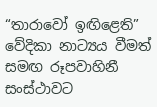“තාරාවෝ ඉඟිළෙති” වේදිකා නාට්‍යය වීමත් සමඟ රූපවාහිනී සංස්ථාවට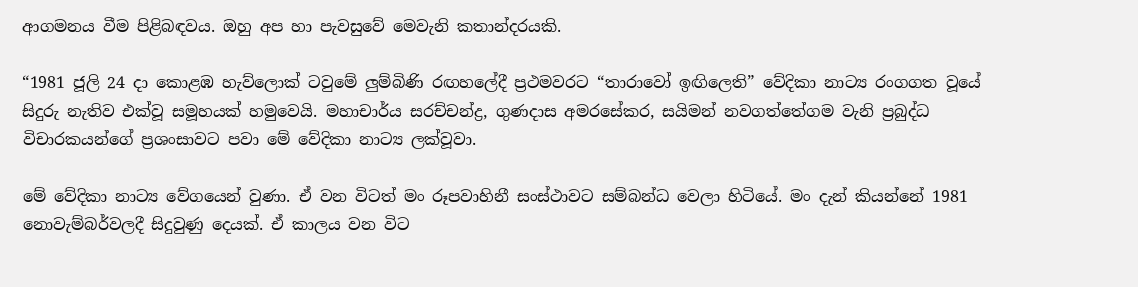ආගමනය වීම පිළිබඳවය. ඔහු අප හා පැවසුවේ මෙවැනි කතාන්දරයකි.

“1981 ජූලි 24 දා කොළඹ හැව්ලොක් ටවුමේ ලුම්බිණි රඟහලේදී ප්‍රථමවරට “තාරාවෝ ඉඟිලෙති” වේදිකා නාට්‍ය රංගගත වූයේ සිදුරු නැතිව එක්වූ සමූහයක් හමුවෙයි. මහාචාර්ය සරච්චන්ද්‍ර, ගුණදාස අමරසේකර, සයිමන් නවගත්තේගම වැනි ප්‍රබුද්ධ විචාරකයන්ගේ ප්‍රශංසාවට පවා මේ වේදිකා නාට්‍ය ලක්වූවා.

මේ වේදිකා නාට්‍ය වේගයෙන් වුණා. ඒ වන විටත් මං රූපවාහිනී සංස්ථාවට සම්බන්ධ වෙලා හිටියේ. මං දැන් කියන්නේ 1981 නොවැම්බර්වලදී සිදුවුණු දෙයක්. ඒ කාලය වන විට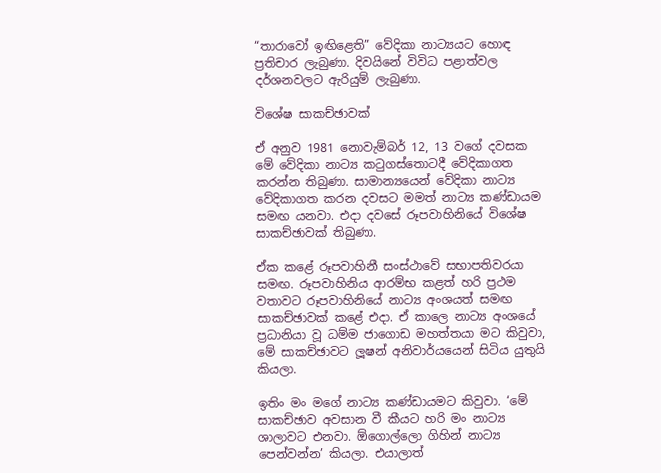“තාරාවෝ ඉඟිළෙති” වේදිකා නාට්‍යයට හොඳ ප්‍රතිචාර ලැබුණා. දිවයිනේ විවිධ පළාත්වල දර්ශනවලට ඇරියුම් ලැබුණා.

විශේෂ සාකච්ඡාවක්

ඒ අනුව 1981 නොවැම්බර් 12, 13 වගේ දවසක මේ වේදිකා නාට්‍ය කටුගස්තොටදී වේදිකාගත කරන්න තිබුණා. සාමාන්‍යයෙන් වේදිකා නාට්‍ය වේදිකාගත කරන දවසට මමත් නාට්‍ය කණ්ඩායම සමඟ යනවා. එදා දවසේ රූපවාහිනියේ විශේෂ සාකච්ඡාවක් තිබුණා.

ඒක කළේ රූපවාහිනී සංස්ථාවේ සභාපතිවරයා සමඟ. රූපවාහිනිය ආරම්භ කළත් හරි ප්‍රථම වතාවට රූපවාහිනියේ නාට්‍ය අංශයත් සමඟ සාකච්ඡාවක් කළේ එදා. ඒ කාලෙ නාට්‍ය අංශයේ ප්‍රධානියා වූ ධම්ම ජාගොඩ මහත්තයා මට කිවුවා, මේ සාකච්ඡාවට ලූෂන් අනිවාර්යයෙන් සිටිය යුතුයි කියලා.

ඉතිං මං මගේ නාට්‍ය කණ්ඩායමට කිවුවා. ‘මේ සාකච්ඡාව අවසාන වී කීයට හරි මං නාට්‍ය ශාලාවට එනවා. ඕගොල්ලො ගිහින් නාට්‍ය පෙන්වන්න’ කියලා. එයාලාත්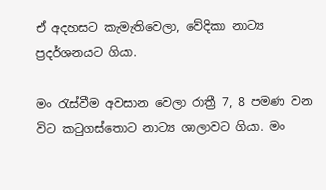ඒ අදහසට කැමැතිවෙලා, වේදිකා නාට්‍ය ප්‍රදර්ශනයට ගියා.

මං රැස්වීම අවසාන වෙලා රාත්‍රී 7, 8 පමණ වන විට කටුගස්තොට නාට්‍ය ශාලාවට ගියා. මං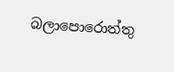බලාපොරොත්තු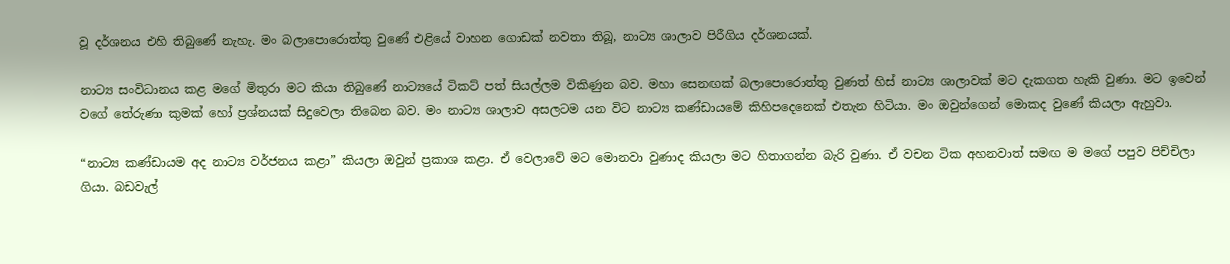වූ දර්ශනය එහි තිබුණේ නැහැ. මං බලාපොරොත්තු වුණේ එළියේ වාහන ගොඩක් නවතා තිබූ, නාට්‍ය ශාලාව පිරීගිය දර්ශනයක්.

නාට්‍ය සංවිධානය කළ මගේ මිතුරා මට කියා තිබුණේ නාට්‍යයේ ටිකට් පත් සියල්ලම විකිණුන බව. මහා සෙනඟක් බලාපොරොත්තු වුණත් හිස් නාට්‍ය ශාලාවක් මට දැකගත හැකි වුණා. මට ඉවෙන් වගේ තේරුණා කුමක් හෝ ප්‍රශ්නයක් සිදුවෙලා තිබෙන බව. මං නාට්‍ය ශාලාව අසලටම යන විට නාට්‍ය කණ්ඩායමේ කිහිපදෙනෙක් එතැන හිටියා. මං ඔවුන්ගෙන් මොකද වුණේ කියලා ඇහුවා.

“නාට්‍ය කණ්ඩායම අද නාට්‍ය වර්ජනය කළා” කියලා ඔවුන් ප්‍රකාශ කළා. ඒ වෙලාවේ මට මොනවා වුණාද කියලා මට හිතාගන්න බැරි වුණා. ඒ වචන ටික අහනවාත් සමඟ ම මගේ පපුව පිච්චිලා ගියා. බඩවැල්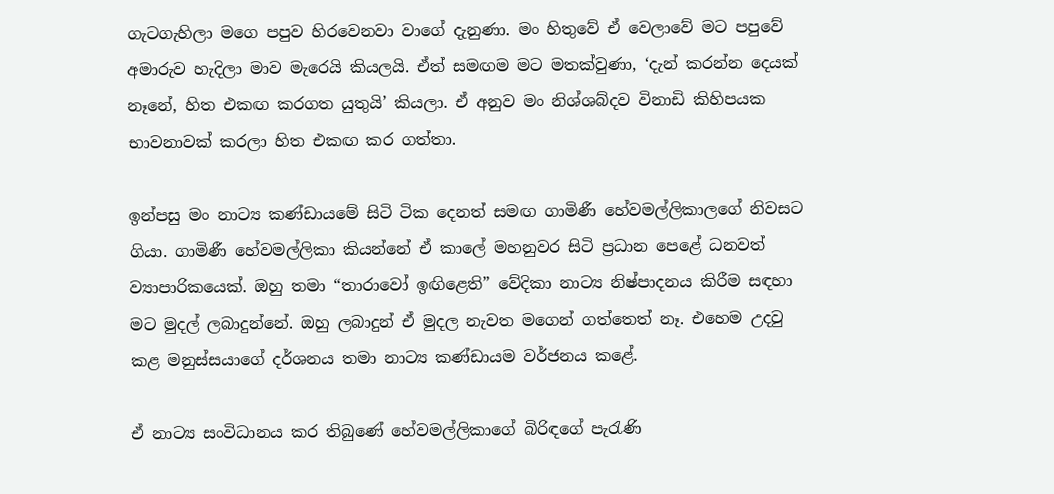ගැටගැහිලා මගෙ පපුව හිරවෙනවා වාගේ දැනුණා. මං හිතුවේ ඒ වෙලාවේ මට පපුවේ අමාරුව හැදිලා මාව මැරෙයි කියලයි. ඒත් සමඟම මට මතක්වුණා, ‘දැන් කරන්න දෙයක් නෑනේ, හිත එකඟ කරගත යුතුයි’ කියලා. ඒ අනුව මං නිශ්ශබ්දව විනාඩි කිහිපයක භාවනාවක් කරලා හිත එකඟ කර ගත්තා.

ඉන්පසු මං නාට්‍ය කණ්ඩායමේ සිටි ටික දෙනත් සමඟ ගාමිණී හේවමල්ලිකාලගේ නිවසට ගියා. ගාමිණී හේවමල්ලිකා කියන්නේ ඒ කාලේ මහනුවර සිටි ප්‍රධාන පෙළේ ධනවත් ව්‍යාපාරිකයෙක්. ඔහු තමා “තාරාවෝ ඉඟිළෙති” වේදිකා නාට්‍ය නිෂ්පාදනය කිරීම සඳහා මට මුදල් ලබාදුන්නේ. ඔහු ලබාදුන් ඒ මුදල නැවත මගෙන් ගත්තෙත් නෑ. එහෙම උදවු කළ මනුස්සයාගේ දර්ශනය තමා නාට්‍ය කණ්ඩායම වර්ජනය කළේ.

ඒ නාට්‍ය සංවිධානය කර තිබුණේ හේවමල්ලිකාගේ බිරිඳගේ පැරැණි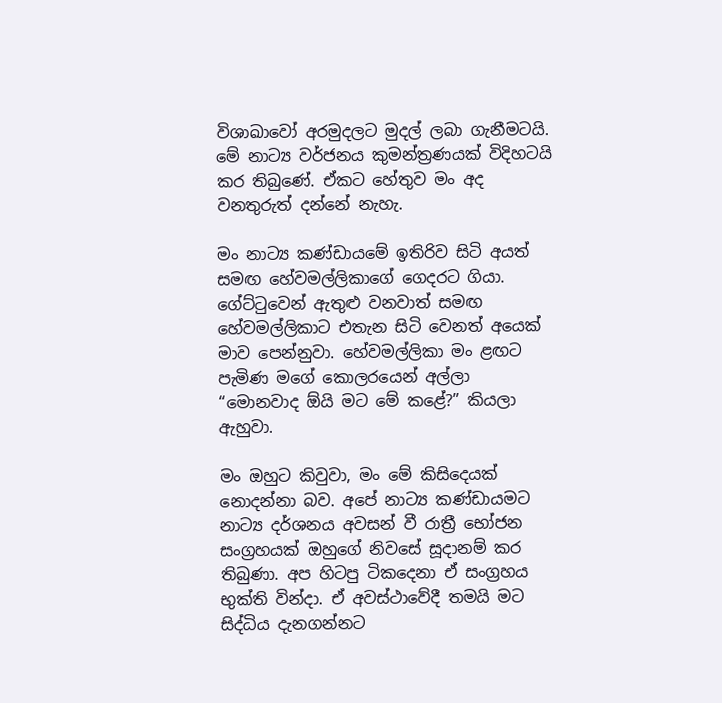විශාඛාවෝ අරමුදලට මුදල් ලබා ගැනීමටයි. මේ නාට්‍ය වර්ජනය කුමන්ත්‍රණයක් විදිහටයි කර තිබුණේ. ඒකට හේතුව මං අද වනතුරුත් දන්නේ නැහැ.

මං නාට්‍ය කණ්ඩායමේ ඉතිරිව සිටි අයත් සමඟ හේවමල්ලිකාගේ ගෙදරට ගියා. ගේට්ටුවෙන් ඇතුළු වනවාත් සමඟ හේවමල්ලිකාට එතැන සිටි වෙනත් අයෙක් මාව පෙන්නුවා. හේවමල්ලිකා මං ළඟට පැමිණ මගේ කොලරයෙන් අල්ලා “මොනවාද ඕයි මට මේ කළේ?” කියලා ඇහුවා.

මං ඔහුට කිවුවා, මං මේ කිසිදෙයක් නොදන්නා බව. අපේ නාට්‍ය කණ්ඩායමට නාට්‍ය දර්ශනය අවසන් වී රාත්‍රී භෝජන සංග්‍රහයක් ඔහුගේ නිවසේ සූදානම් කර තිබුණා. අප හිටපු ටිකදෙනා ඒ සංග්‍රහය භුක්ති වින්දා. ඒ අවස්ථාවේදී තමයි මට සිද්ධිය දැනගන්නට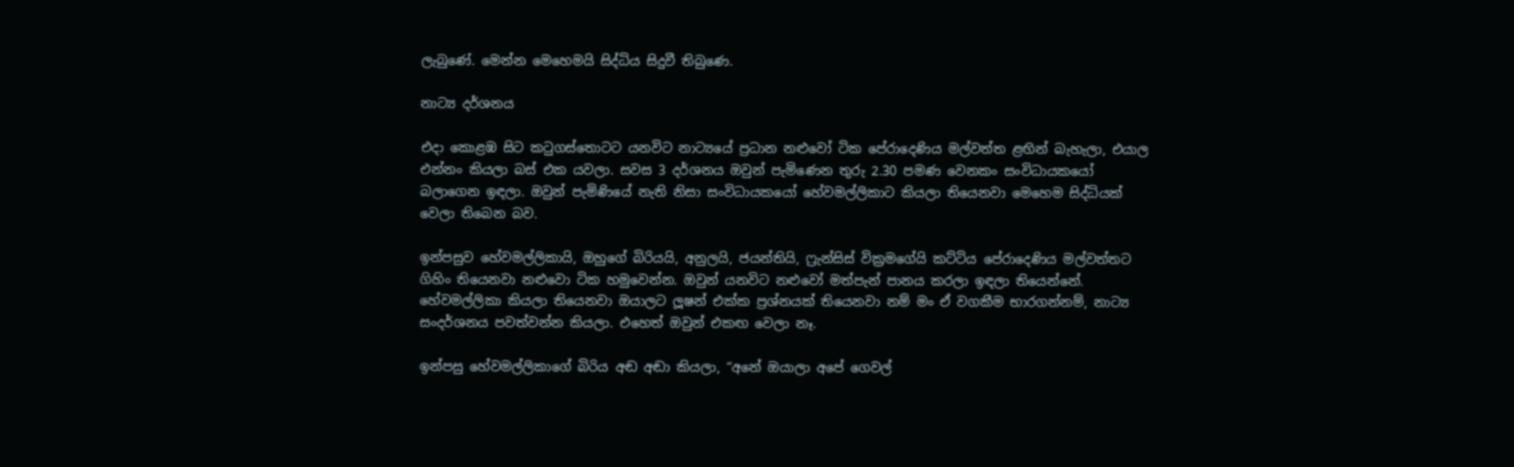ලැබුණේ. මෙන්න මෙහෙමයි සිද්ධිය සිදුවී තිබුණෙ.

නාට්‍ය දර්ශනය

එදා කොළඹ සිට කටුගස්තොටට යනවිට නාට්‍යයේ ප්‍රධාන නළුවෝ ටික පේරාදෙණිය මල්වත්ත ළඟින් බැහැලා, එයාල එන්නං කියලා බස් එක යවලා. සවස 3 දර්ශනය ඔවුන් පැමිණෙන තුරු 2.30 පමණ වෙනකං සංවිධායකයෝ බලාගෙන ඉඳලා. ඔවුන් පැමිණියේ නැති නිසා සංවිධායකයෝ හේවමල්ලිකාට කියලා තියෙනවා මෙහෙම සිද්ධියක් වෙලා තිබෙන බව.

ඉන්පසුව හේවමල්ලිකායි, ඔහුගේ බිරියයි, අනුලයි, ජයන්තියි, ෆ්‍රැන්සිස් වික්‍රමගේයි කට්ටිය පේරාදෙණිය මල්වත්තට ගිහිං තියෙනවා නළුවො ටික හමුවෙන්න. ඔවුන් යනවිට නළුවෝ මත්පැන් පානය කරලා ඉඳලා තියෙන්නේ. හේවමල්ලිකා කියලා තියෙනවා ඔයාලට ලූෂන් එක්ක ප්‍රශ්නයක් තියෙනවා නම් මං ඒ වගකීම භාරගන්නම්, නාට්‍ය සංදර්ශනය පවත්වන්න කියලා. එහෙත් ඔවුන් එකඟ වෙලා නෑ.

ඉන්පසු හේවමල්ලිකාගේ බිරිය අඬ අඬා කියලා, “අනේ ඔයාලා අපේ ගෙවල්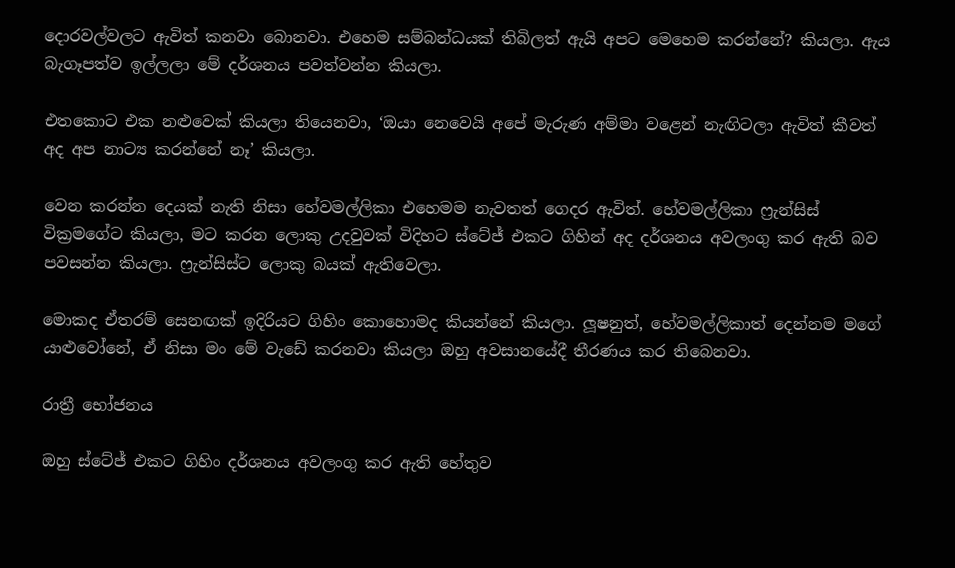දොරවල්වලට ඇවිත් කනවා බොනවා. එහෙම සම්බන්ධයක් තිබිලත් ඇයි අපට මෙහෙම කරන්නේ? කියලා. ඇය බැගෑපත්ව ඉල්ලලා මේ දර්ශනය පවත්වන්න කියලා.

එතකොට එක නළුවෙක් කියලා තියෙනවා, ‘ඔයා නෙවෙයි අපේ මැරුණ අම්මා වළෙන් නැඟිටලා ඇවිත් කීවත් අද අප නාට්‍ය කරන්නේ නෑ’ කියලා.

වෙන කරන්න දෙයක් නැති නිසා හේවමල්ලිකා එහෙමම නැවතත් ගෙදර ඇවිත්. හේවමල්ලිකා ෆ්‍රැන්සිස් වික්‍රමගේට කියලා, මට කරන ලොකු උදවුවක් විදිහට ස්ටේජ් එකට ගිහින් අද දර්ශනය අවලංගු කර ඇති බව පවසන්න කියලා. ෆ්‍රැන්සිස්ට ලොකු බයක් ඇතිවෙලා.

මොකද ඒතරම් සෙනඟක් ඉදිරියට ගිහිං කොහොමද කියන්නේ කියලා. ලූෂනුත්, හේවමල්ලිකාත් දෙන්නම මගේ යාළුවෝනේ, ඒ නිසා මං මේ වැඩේ කරනවා කියලා ඔහු අවසානයේදී තීරණය කර තිබෙනවා.

රාත්‍රී භෝජනය

ඔහු ස්ටේජ් එකට ගිහිං දර්ශනය අවලංගු කර ඇති හේතුව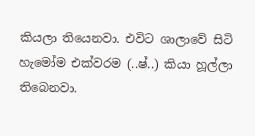කියලා තියෙනවා. එවිට ශාලාවේ සිටි හැමෝම එක්වරම (..ෂ්..) කියා හූල්ලා තිබෙනවා.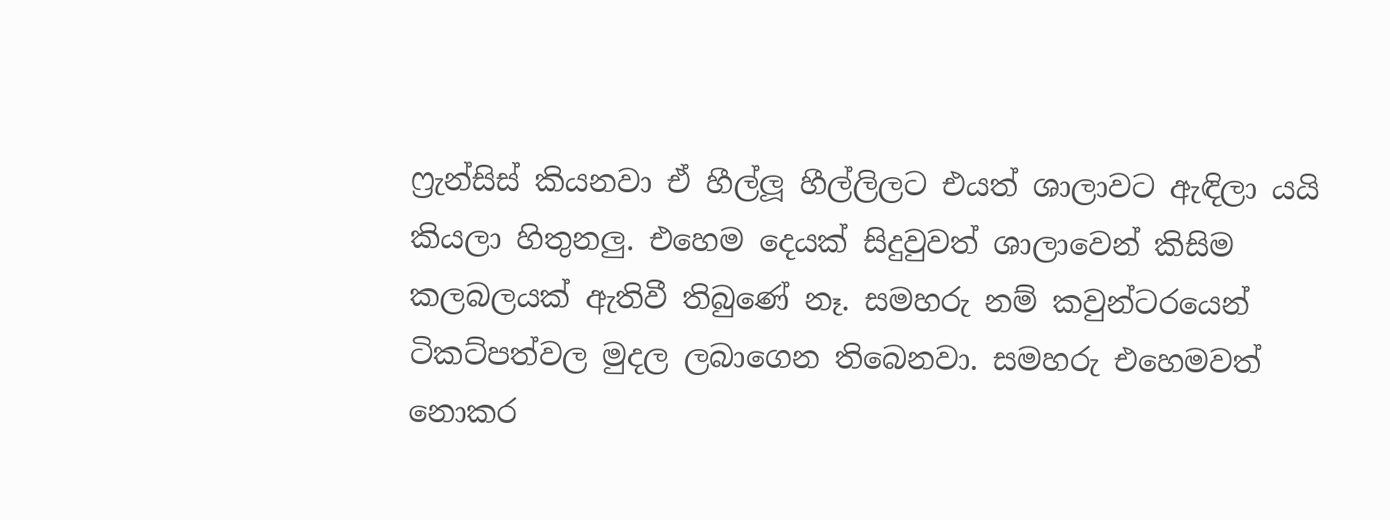ෆ්‍රැන්සිස් කියනවා ඒ හීල්ලූ හීල්ලිලට එයත් ශාලාවට ඇඳිලා යයි කියලා හිතුනලු. එහෙම දෙයක් සිදුවුවත් ශාලාවෙන් කිසිම කලබලයක් ඇතිවී තිබුණේ නෑ. සමහරු නම් කවුන්ටරයෙන් ටිකට්පත්වල මුදල ලබාගෙන තිබෙනවා. සමහරු එහෙමවත් නොකර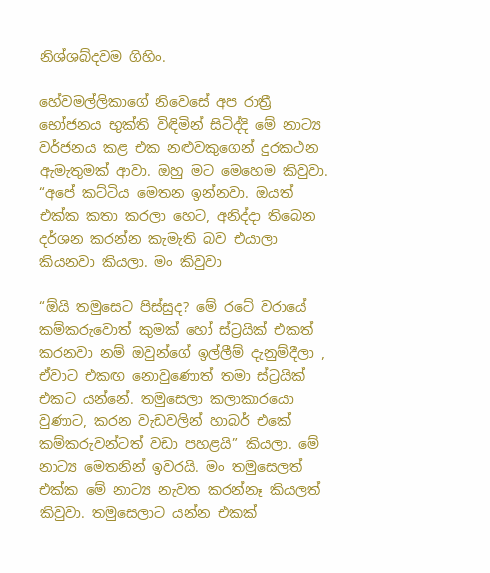නිශ්ශබ්දවම ගිහිං.

හේවමල්ලිකාගේ නිවෙසේ අප රාත්‍රී භෝජනය භුක්ති විඳිමින් සිටිද්දි මේ නාට්‍ය වර්ජනය කළ එක නළුවකුගෙන් දුරකථන ඇමැතුමක් ආවා. ඔහු මට මෙහෙම කිවුවා. “අපේ කට්ටිය මෙතන ඉන්නවා. ඔයත් එක්ක කතා කරලා හෙට, අනිද්දා තිබෙන දර්ශන කරන්න කැමැති බව එයාලා කියනවා කියලා. මං කිවුවා

“ඕයි තමුසෙට පිස්සුද? මේ රටේ වරායේ කම්කරුවොත් කුමක් හෝ ස්ට්‍රයික් එකත් කරනවා නම් ඔවුන්ගේ ඉල්ලීම් දැනුම්දීලා , ඒවාට එකඟ නොවුණොත් තමා ස්ට්‍රයික් එකට යන්නේ. තමුසෙලා කලාකාරයො වුණාට, කරන වැඩවලින් හාබර් එකේ කම්කරුවන්ටත් වඩා පහළයි” කියලා. මේ නාට්‍ය මෙතනින් ඉවරයි. මං තමුසෙලත් එක්ක මේ නාට්‍ය නැවත කරන්නෑ කියලත් කිවුවා. තමුසෙලාට යන්න එකක්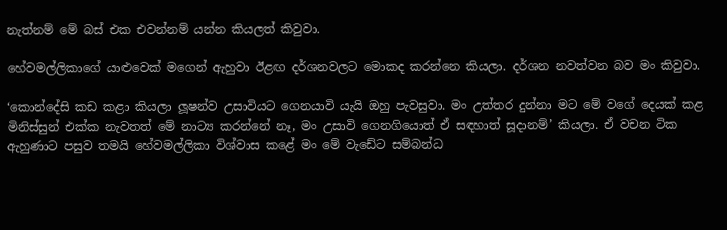නැත්නම් මේ බස් එක එවන්නම් යන්න කියලත් කිවුවා.

හේවමල්ලිකාගේ යාළුවෙක් මගෙන් ඇහුවා ඊළඟ දර්ශනවලට මොකද කරන්නෙ කියලා. දර්ශන නවත්වන බව මං කිවුවා.

‘කොන්දේසි කඩ කළා කියලා ලූෂන්ව උසාවියට ගෙනයාවි යැයි ඔහු පැවසුවා. මං උත්තර දුන්නා මට මේ වගේ දෙයක් කළ මිනිස්සුන් එක්ක නැවතත් මේ නාට්‍ය කරන්නේ නෑ, මං උසාවි ගෙනගියොත් ඒ සඳහාත් සූදානම්’ කියලා. ඒ වචන ටික ඇහුණාට පසුව තමයි හේවමල්ලිකා විශ්වාස කළේ මං මේ වැඩේට සම්බන්ධ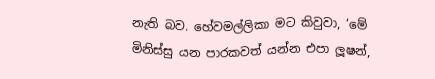නැති බව. හේවමල්ලිකා මට කිවුවා, ‘මේ මිනිස්සු යන පාරකවත් යන්න එපා ලූෂන්,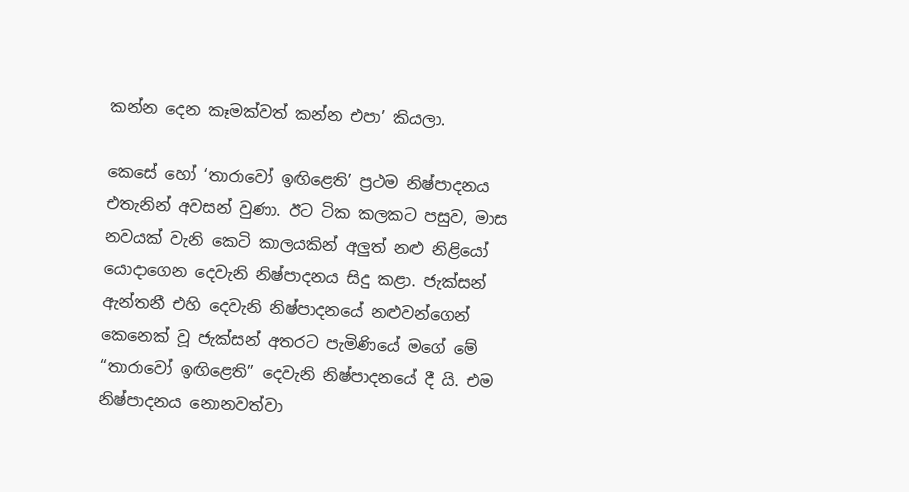කන්න දෙන කෑමක්වත් කන්න එපා’ කියලා.

කෙසේ හෝ ‘තාරාවෝ ඉඟිළෙති’ ප්‍රථම නිෂ්පාදනය එතැනින් අවසන් වුණා. ඊට ටික කලකට පසුව, මාස නවයක් වැනි කෙටි කාලයකින් අලුත් නළු නිළියෝ යොදාගෙන දෙවැනි නිෂ්පාදනය සිදු කළා. ජැක්සන් ඇන්තනී එහි දෙවැනි නිෂ්පාදනයේ නළුවන්ගෙන් කෙනෙක් වූ ජැක්සන් අතරට පැමිණියේ මගේ මේ “තාරාවෝ ඉඟිළෙති” දෙවැනි නිෂ්පාදනයේ දී යි. එම නිෂ්පාදනය නොනවත්වා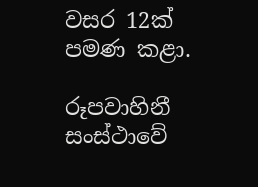වසර 12ක් පමණ කළා.

රූපවාහිනී සංස්ථාවේ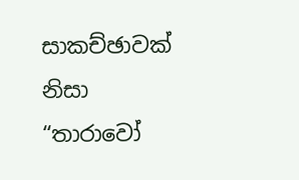සාකච්ඡාවක් නිසා “තාරාවෝ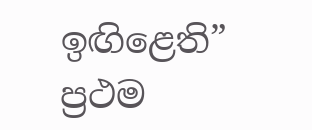ඉඟිළෙති” ප්‍රථම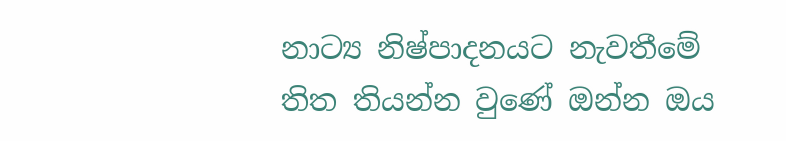නාට්‍ය නිෂ්පාදනයට නැවතීමේ තිත තියන්න වුණේ ඔන්න ඔය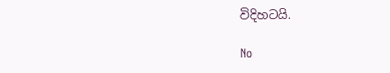විදිහටයි.

No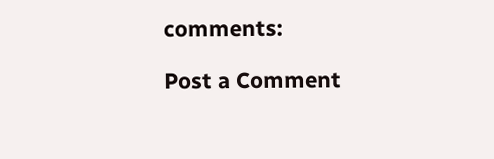comments:

Post a Comment